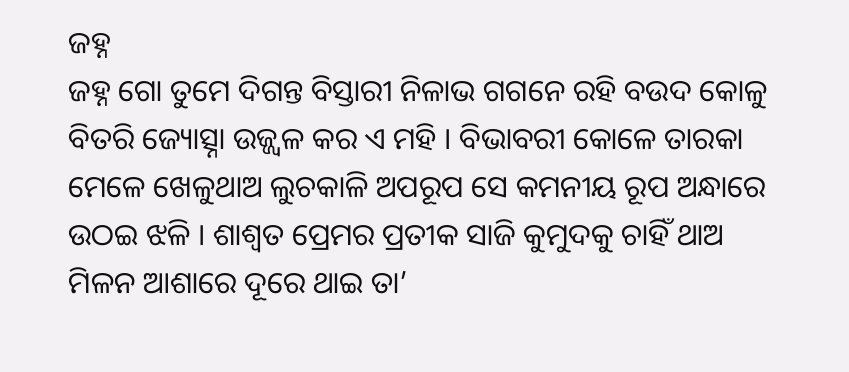ଜହ୍ନ
ଜହ୍ନ ଗୋ ତୁମେ ଦିଗନ୍ତ ବିସ୍ତାରୀ ନିଳାଭ ଗଗନେ ରହି ବଉଦ କୋଳୁ ବିତରି ଜ୍ୟୋତ୍ସ୍ନା ଉଜ୍ଜ୍ୱଳ କର ଏ ମହି । ବିଭାବରୀ କୋଳେ ତାରକା ମେଳେ ଖେଳୁଥାଅ ଲୁଚକାଳି ଅପରୂପ ସେ କମନୀୟ ରୂପ ଅନ୍ଧାରେ ଉଠଇ ଝଳି । ଶାଶ୍ଵତ ପ୍ରେମର ପ୍ରତୀକ ସାଜି କୁମୁଦକୁ ଚାହିଁ ଥାଅ ମିଳନ ଆଶାରେ ଦୂରେ ଥାଇ ତା’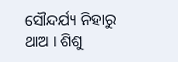ସୌନ୍ଦର୍ଯ୍ୟ ନିହାରୁ ଥାଅ । ଶିଶୁ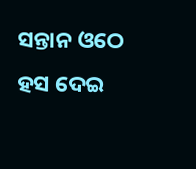ସନ୍ତାନ ଓଠେ ହସ ଦେଇ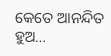କେତେ ଆନନ୍ଦିତ ହୁଅ…